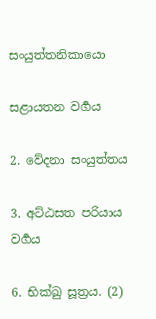සංයුත්තනිකායො

සළායතන වර්‍ගය

2. වේදනා සංයුත්තය

3. අට්ඨසත පරියාය වර්‍ගය

6. භික්ඛු සූත්‍රය. (2)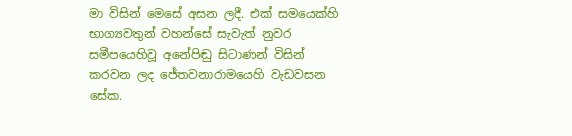මා විසින් මෙසේ අසන ලදී. එක් සමයෙක්හි භාග්‍යවතුන් වහන්සේ සැවැත් නුවර සමීපයෙහිවූ අනේපිඬු සිටාණන් විසින් කරවන ලද ජේතවනාරාමයෙහි වැඩවසන සේක.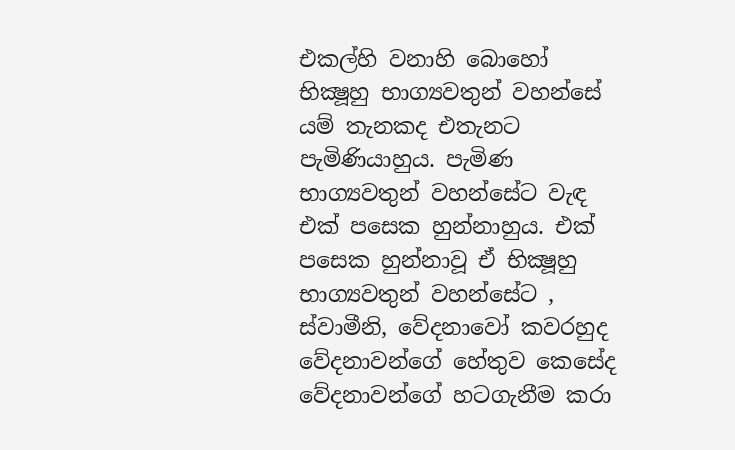එකල්හි වනාහි බොහෝ භික්‍ෂූහු භාග්‍යවතුන් වහන්සේ යම් තැනකද එතැනට පැමිණියාහුය. පැමිණ භාග්‍යවතුන් වහන්සේට වැඳ එක් පසෙක හුන්නාහුය. එක් පසෙක හුන්නාවූ ඒ භික්‍ෂූහු භාග්‍යවතුන් වහන්සේට , ස්වාමීනි, වේදනාවෝ කවරහුද වේදනාවන්ගේ හේතුව කෙසේද වේදනාවන්ගේ හටගැනීම කරා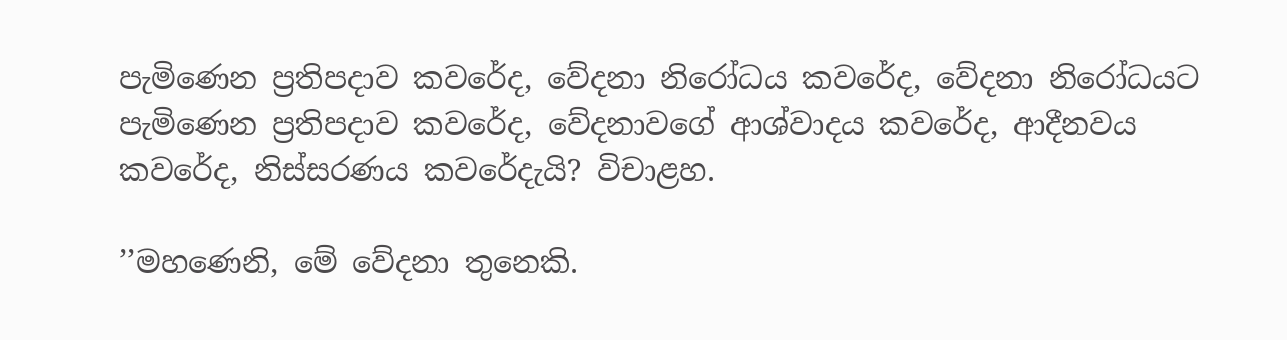පැමිණෙන ප්‍රතිපදාව කවරේද, වේදනා නිරෝධය කවරේද, වේදනා නිරෝධයට පැමිණෙන ප්‍රතිපදාව කවරේද, වේදනාවගේ ආශ්වාදය කවරේද, ආදීනවය කවරේද, නිස්සරණය කවරේදැයි? විචාළහ.

’’මහණෙනි, මේ වේදනා තුනෙකි.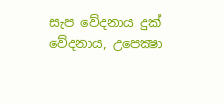සැප වේදනාය දුක් වේදනාය, උපෙක්‍ෂා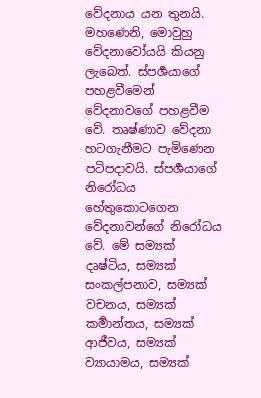වේදනාය යන තුනයි. මහණෙනි, මොවුහු වේදනාවෝයයි කියනු ලැබෙත්. ස්පර්‍ශයාගේ පහළවීමෙන් වේදනාවගේ පහළවීම වේ. තෘෂ්ණාව වේදනා හටගැනීමට පැමිණෙන පටිපදාවයි. ස්පර්‍ශයාගේ නිරෝධය හේතුකොටගෙන වේදනාවන්ගේ නිරෝධය වේ. මේ සම්‍යක් දෘෂ්ටිය, සම්‍යක් සංකල්පනාව, සම්‍යක් වචනය, සම්‍යක් කර්‍මාන්තය, සම්‍යක් ආජීවය, සම්‍යක් ව්‍යායාමය, සම්‍යක්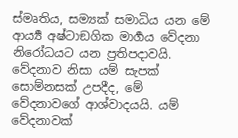ස්මෘතිය, සම්‍යක් සමාධිය යන මේ ආර්‍ය්‍ය අෂ්ටාඞගික මාර්‍ගය වේදනා නිරෝධයට යන ප්‍රතිපදාවයි. වේදනාව නිසා යම් සැපක් සොම්නසක් උපදීද, මේ වේදනාවගේ ආශ්වාදයයි. යම් වේදනාවක්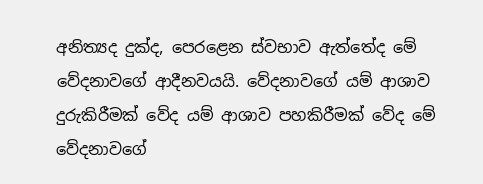අනිත්‍යද දුක්ද, පෙරළෙන ස්වභාව ඇත්තේද මේ වේදනාවගේ ආදීනවයයි. වේදනාවගේ යම් ආශාව දුරුකිරීමක් වේද යම් ආශාව පහකිරීමක් වේද මේ වේදනාවගේ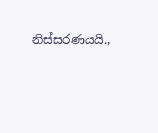නිස්සරණයයි.,